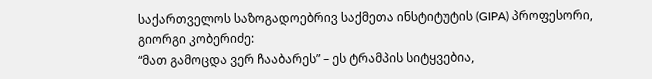საქართველოს საზოგადოებრივ საქმეთა ინსტიტუტის (GIPA) პროფესორი, გიორგი კობერიძე:
“მათ გამოცდა ვერ ჩააბარეს” – ეს ტრამპის სიტყვებია,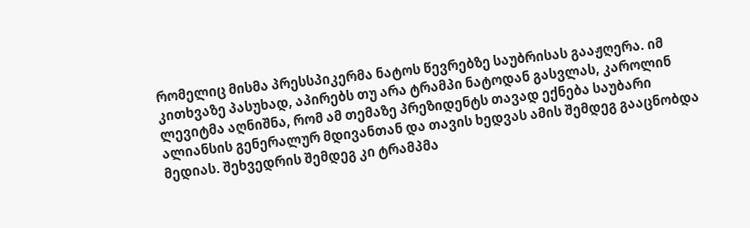რომელიც მისმა პრესსპიკერმა ნატოს წევრებზე საუბრისას გააჟღერა. იმ კითხვაზე პასუხად, აპირებს თუ არა ტრამპი ნატოდან გასვლას, კაროლინ ლევიტმა აღნიშნა, რომ ამ თემაზე პრეზიდენტს თავად ექნება საუბარი ალიანსის გენერალურ მდივანთან და თავის ხედვას ამის შემდეგ გააცნობდა მედიას. შეხვედრის შემდეგ კი ტრამპმა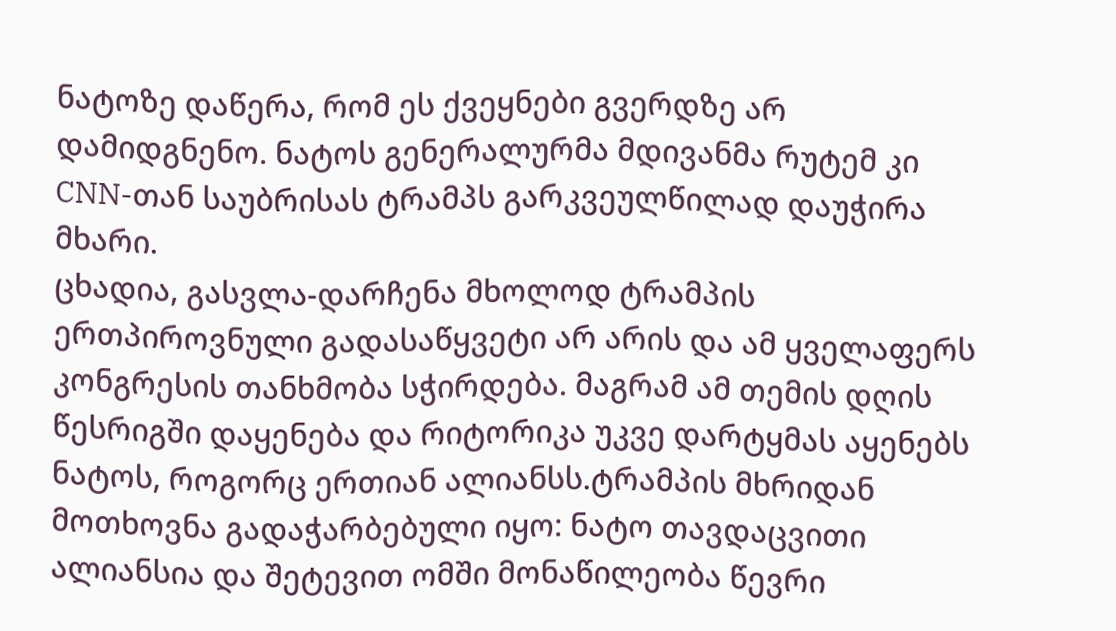ნატოზე დაწერა, რომ ეს ქვეყნები გვერდზე არ დამიდგნენო. ნატოს გენერალურმა მდივანმა რუტემ კი CNN-თან საუბრისას ტრამპს გარკვეულწილად დაუჭირა მხარი.
ცხადია, გასვლა-დარჩენა მხოლოდ ტრამპის ერთპიროვნული გადასაწყვეტი არ არის და ამ ყველაფერს კონგრესის თანხმობა სჭირდება. მაგრამ ამ თემის დღის წესრიგში დაყენება და რიტორიკა უკვე დარტყმას აყენებს ნატოს, როგორც ერთიან ალიანსს.ტრამპის მხრიდან მოთხოვნა გადაჭარბებული იყო: ნატო თავდაცვითი ალიანსია და შეტევით ომში მონაწილეობა წევრი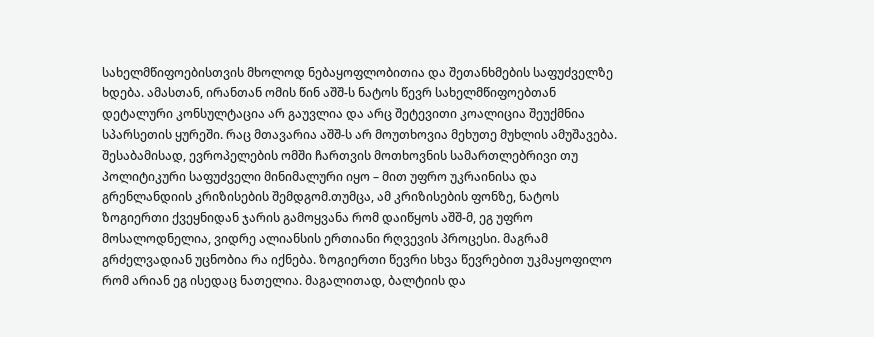სახელმწიფოებისთვის მხოლოდ ნებაყოფლობითია და შეთანხმების საფუძველზე ხდება. ამასთან, ირანთან ომის წინ აშშ-ს ნატოს წევრ სახელმწიფოებთან დეტალური კონსულტაცია არ გაუვლია და არც შეტევითი კოალიცია შეუქმნია სპარსეთის ყურეში. რაც მთავარია აშშ-ს არ მოუთხოვია მეხუთე მუხლის ამუშავება. შესაბამისად, ევროპელების ომში ჩართვის მოთხოვნის სამართლებრივი თუ პოლიტიკური საფუძველი მინიმალური იყო – მით უფრო უკრაინისა და გრენლანდიის კრიზისების შემდგომ.თუმცა, ამ კრიზისების ფონზე, ნატოს ზოგიერთი ქვეყნიდან ჯარის გამოყვანა რომ დაიწყოს აშშ-მ, ეგ უფრო მოსალოდნელია, ვიდრე ალიანსის ერთიანი რღვევის პროცესი. მაგრამ გრძელვადიან უცნობია რა იქნება. ზოგიერთი წევრი სხვა წევრებით უკმაყოფილო რომ არიან ეგ ისედაც ნათელია. მაგალითად, ბალტიის და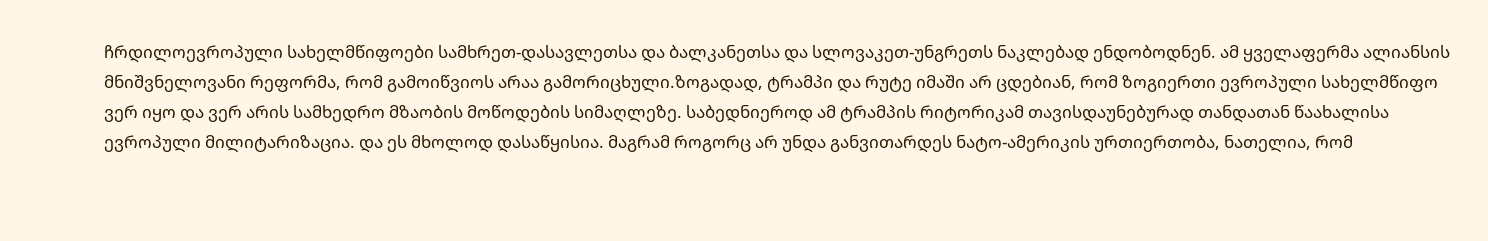ჩრდილოევროპული სახელმწიფოები სამხრეთ-დასავლეთსა და ბალკანეთსა და სლოვაკეთ-უნგრეთს ნაკლებად ენდობოდნენ. ამ ყველაფერმა ალიანსის მნიშვნელოვანი რეფორმა, რომ გამოიწვიოს არაა გამორიცხული.ზოგადად, ტრამპი და რუტე იმაში არ ცდებიან, რომ ზოგიერთი ევროპული სახელმწიფო ვერ იყო და ვერ არის სამხედრო მზაობის მოწოდების სიმაღლეზე. საბედნიეროდ ამ ტრამპის რიტორიკამ თავისდაუნებურად თანდათან წაახალისა ევროპული მილიტარიზაცია. და ეს მხოლოდ დასაწყისია. მაგრამ როგორც არ უნდა განვითარდეს ნატო-ამერიკის ურთიერთობა, ნათელია, რომ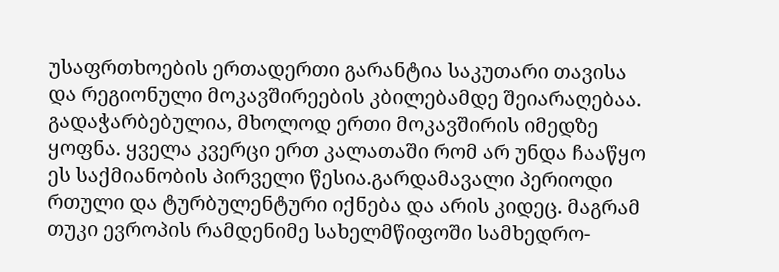უსაფრთხოების ერთადერთი გარანტია საკუთარი თავისა და რეგიონული მოკავშირეების კბილებამდე შეიარაღებაა. გადაჭარბებულია, მხოლოდ ერთი მოკავშირის იმედზე ყოფნა. ყველა კვერცი ერთ კალათაში რომ არ უნდა ჩააწყო ეს საქმიანობის პირველი წესია.გარდამავალი პერიოდი რთული და ტურბულენტური იქნება და არის კიდეც. მაგრამ თუკი ევროპის რამდენიმე სახელმწიფოში სამხედრო-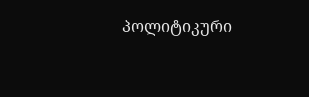პოლიტიკური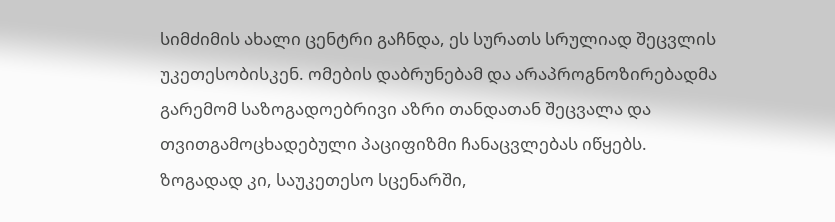სიმძიმის ახალი ცენტრი გაჩნდა, ეს სურათს სრულიად შეცვლის უკეთესობისკენ. ომების დაბრუნებამ და არაპროგნოზირებადმა გარემომ საზოგადოებრივი აზრი თანდათან შეცვალა და თვითგამოცხადებული პაციფიზმი ჩანაცვლებას იწყებს.
ზოგადად კი, საუკეთესო სცენარში,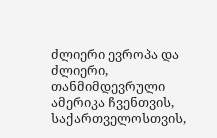ძლიერი ევროპა და ძლიერი, თანმიმდევრული ამერიკა ჩვენთვის, საქართველოსთვის,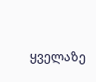ყველაზე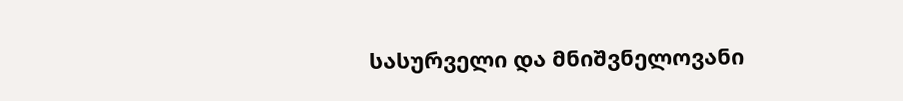სასურველი და მნიშვნელოვანი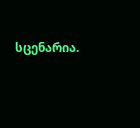სცენარია.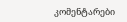კომენტარები